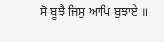ਸੋ ਬੂਝੈ ਜਿਸੁ ਆਪਿ ਬੁਝਾਏ ॥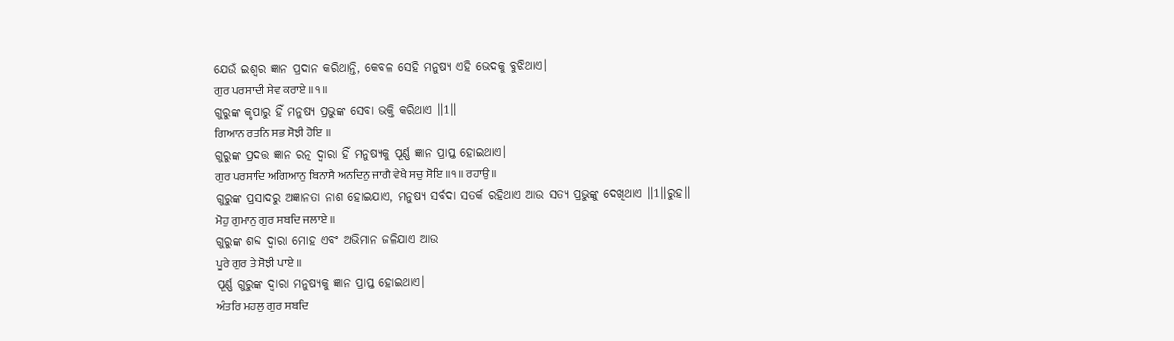ଯେଉଁ ଇଶ୍ଵର ଜ୍ଞାନ ପ୍ରଦାନ କରିଥାନ୍ତି, କେବଳ ସେହି ମନୁଷ୍ୟ ଏହି ଭେଦକୁ ବୁଝିଥାଏ।
ਗੁਰ ਪਰਸਾਦੀ ਸੇਵ ਕਰਾਏ ॥੧॥
ଗୁରୁଙ୍କ କୃପାରୁ ହିଁ ମନୁଷ୍ୟ ପ୍ରଭୁଙ୍କ ସେବା ଭକ୍ତି କରିଥାଏ ॥1॥
ਗਿਆਨ ਰਤਨਿ ਸਭ ਸੋਝੀ ਹੋਇ ॥
ଗୁରୁଙ୍କ ପ୍ରଦତ୍ତ ଜ୍ଞାନ ରତ୍ନ ଦ୍ଵାରା ହିଁ ମନୁଷ୍ୟକୁ ପୂର୍ଣ୍ଣ ଜ୍ଞାନ ପ୍ରାପ୍ତ ହୋଇଥାଏ।
ਗੁਰ ਪਰਸਾਦਿ ਅਗਿਆਨੁ ਬਿਨਾਸੈ ਅਨਦਿਨੁ ਜਾਗੈ ਵੇਖੈ ਸਚੁ ਸੋਇ ॥੧॥ ਰਹਾਉ ॥
ଗୁରୁଙ୍କ ପ୍ରସାଦରୁ ଅଜ୍ଞାନତା ନାଶ ହୋଇଯାଏ, ମନୁଷ୍ୟ ସର୍ବଦା ସତର୍କ ରହିଥାଏ ଆଉ ସତ୍ୟ ପ୍ରଭୁଙ୍କୁ ଦେଖିଥାଏ ॥1॥ରୁହ॥
ਮੋਹੁ ਗੁਮਾਨੁ ਗੁਰ ਸਬਦਿ ਜਲਾਏ ॥
ଗୁରୁଙ୍କ ଶବ୍ଦ ଦ୍ଵାରା ମୋହ ଏବଂ ଅଭିମାନ ଜଳିଯାଏ ଆଉ
ਪੂਰੇ ਗੁਰ ਤੇ ਸੋਝੀ ਪਾਏ ॥
ପୂର୍ଣ୍ଣ ଗୁରୁଙ୍କ ଦ୍ଵାରା ମନୁଷ୍ୟକୁ ଜ୍ଞାନ ପ୍ରାପ୍ତ ହୋଇଥାଏ।
ਅੰਤਰਿ ਮਹਲੁ ਗੁਰ ਸਬਦਿ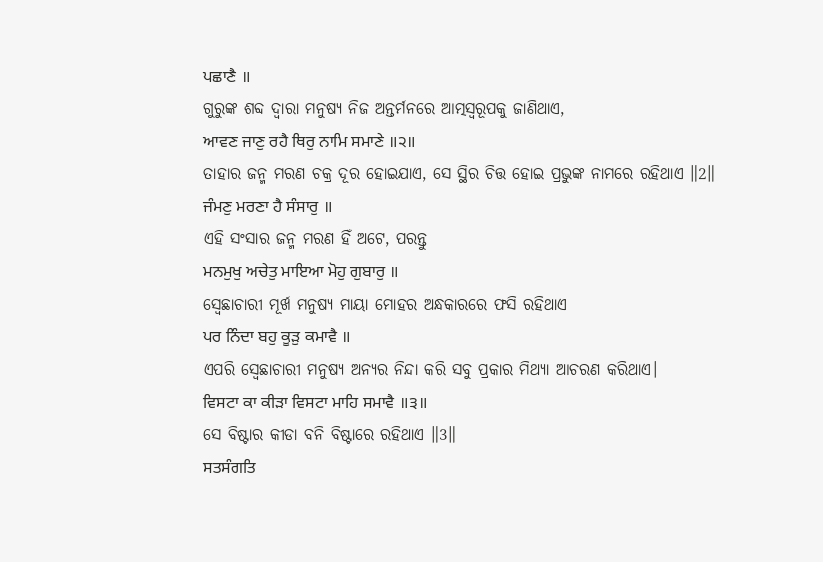ਪਛਾਣੈ ॥
ଗୁରୁଙ୍କ ଶବ୍ଦ ଦ୍ଵାରା ମନୁଷ୍ୟ ନିଜ ଅନ୍ତର୍ମନରେ ଆତ୍ମସ୍ଵରୂପକୁ ଜାଣିଥାଏ,
ਆਵਣ ਜਾਣੁ ਰਹੈ ਥਿਰੁ ਨਾਮਿ ਸਮਾਣੇ ॥੨॥
ତାହାର ଜନ୍ମ ମରଣ ଚକ୍ର ଦୂର ହୋଇଯାଏ, ସେ ସ୍ଥିର ଚିତ୍ତ ହୋଇ ପ୍ରଭୁଙ୍କ ନାମରେ ରହିଥାଏ ॥2॥
ਜੰਮਣੁ ਮਰਣਾ ਹੈ ਸੰਸਾਰੁ ॥
ଏହି ସଂସାର ଜନ୍ମ ମରଣ ହିଁ ଅଟେ, ପରନ୍ତୁ
ਮਨਮੁਖੁ ਅਚੇਤੁ ਮਾਇਆ ਮੋਹੁ ਗੁਬਾਰੁ ॥
ସ୍ଵେଛାଚାରୀ ମୂର୍ଖ ମନୁଷ୍ୟ ମାୟା ମୋହର ଅନ୍ଧକାରରେ ଫସି ରହିଥାଏ
ਪਰ ਨਿੰਦਾ ਬਹੁ ਕੂੜੁ ਕਮਾਵੈ ॥
ଏପରି ସ୍ଵେଛାଚାରୀ ମନୁଷ୍ୟ ଅନ୍ୟର ନିନ୍ଦା କରି ସବୁ ପ୍ରକାର ମିଥ୍ୟା ଆଚରଣ କରିଥାଏ।
ਵਿਸਟਾ ਕਾ ਕੀੜਾ ਵਿਸਟਾ ਮਾਹਿ ਸਮਾਵੈ ॥੩॥
ସେ ବିଷ୍ଟାର କୀଡା ବନି ବିଷ୍ଟାରେ ରହିଥାଏ ॥3॥
ਸਤਸੰਗਤਿ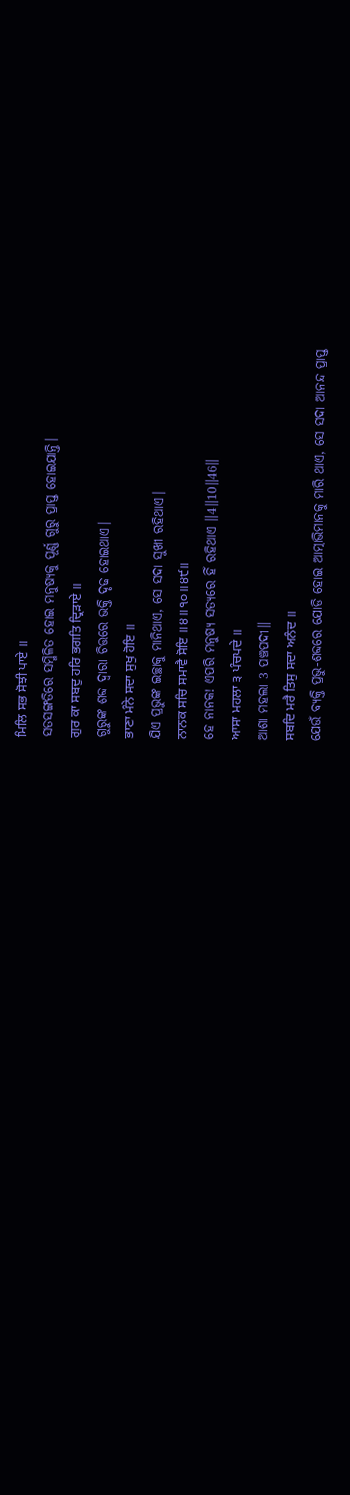ਮਿਲਿ ਸਭ ਸੋਝੀ ਪਾਏ ॥
ସତସଙ୍ଗତିରେ ସମ୍ମିଳିତ ହୋଇ ମନୁଷ୍ୟକୁ ପୂର୍ଣ୍ଣ ଗୁରୁ ପ୍ରାପ୍ତ ହୋଇଯାନ୍ତି।
ਗੁਰ ਕਾ ਸਬਦੁ ਹਰਿ ਭਗਤਿ ਦ੍ਰਿੜਾਏ ॥
ଗୁରୁଙ୍କ ଶବ୍ଦ ଦ୍ଵାରା ଚିତ୍ତରେ ଭକ୍ତି ଦୃଢ ହୋଇଥାଏ।
ਭਾਣਾ ਮੰਨੇ ਸਦਾ ਸੁਖੁ ਹੋਇ ॥
ଯିଏ ପ୍ରଭୁଙ୍କ ଇଚ୍ଛାକୁ ମାନିଥାଏ, ସେ ସଦା ସୁଖୀ ରହିଥାଏ।
ਨਾਨਕ ਸਚਿ ਸਮਾਵੈ ਸੋਇ ॥੪॥੧੦॥੪੯॥
ହେ ନାନକ! ଏପରି ମନୁଷ୍ୟ ସତ୍ୟରେ ହିଁ ରହିଥାଏ ॥4॥10॥46॥
ਆਸਾ ਮਹਲਾ ੩ ਪੰਚਪਦੇ ॥
ଆଶା ମହଲା 3 ପଞ୍ଚପଦୀ॥
ਸਬਦਿ ਮਰੈ ਤਿਸੁ ਸਦਾ ਅਨੰਦ ॥
ଯେଉଁ ବ୍ୟକ୍ତି ପ୍ରଭୁ-ଶବ୍ଦରେ ଯୋଡି ହୋଇ ଆତ୍ମାଭିମାନକୁ ମାରି ଥାଏ, ସେ ସଦା ଆନନ୍ଦ ପ୍ରାପ୍ତ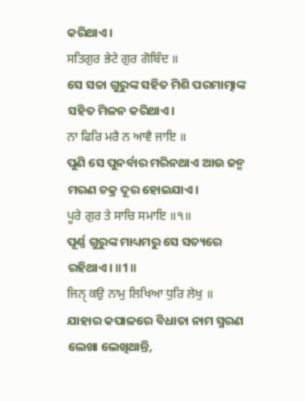କରିଥାଏ।
ਸਤਿਗੁਰ ਭੇਟੇ ਗੁਰ ਗੋਬਿੰਦ ॥
ସେ ସଚ୍ଚା ଗୁରୁଙ୍କ ସହିତ ମିଶି ପରମାତ୍ମାଙ୍କ ସହିତ ମିଳନ କରିଥାଏ।
ਨਾ ਫਿਰਿ ਮਰੈ ਨ ਆਵੈ ਜਾਇ ॥
ପୁଣି ସେ ପୁନର୍ବାର ମରିନଥାଏ ଆଉ ଜନ୍ମ ମରଣ ଚକ୍ର ଦୂର ହୋଇଯାଏ।
ਪੂਰੇ ਗੁਰ ਤੇ ਸਾਚਿ ਸਮਾਇ ॥੧॥
ପୂର୍ଣ୍ଣ ଗୁରୁଙ୍କ ମାଧ୍ୟମରୁ ସେ ସତ୍ୟରେ ରହିଥାଏ। ॥1॥
ਜਿਨੑ ਕਉ ਨਾਮੁ ਲਿਖਿਆ ਧੁਰਿ ਲੇਖੁ ॥
ଯାହାର କପାଳରେ ବିଧାତା ନାମ ସ୍ମରଣ ଲେଖା ଲେଖିଥାନ୍ତି,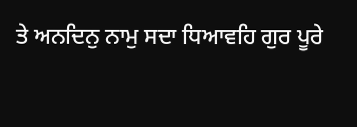ਤੇ ਅਨਦਿਨੁ ਨਾਮੁ ਸਦਾ ਧਿਆਵਹਿ ਗੁਰ ਪੂਰੇ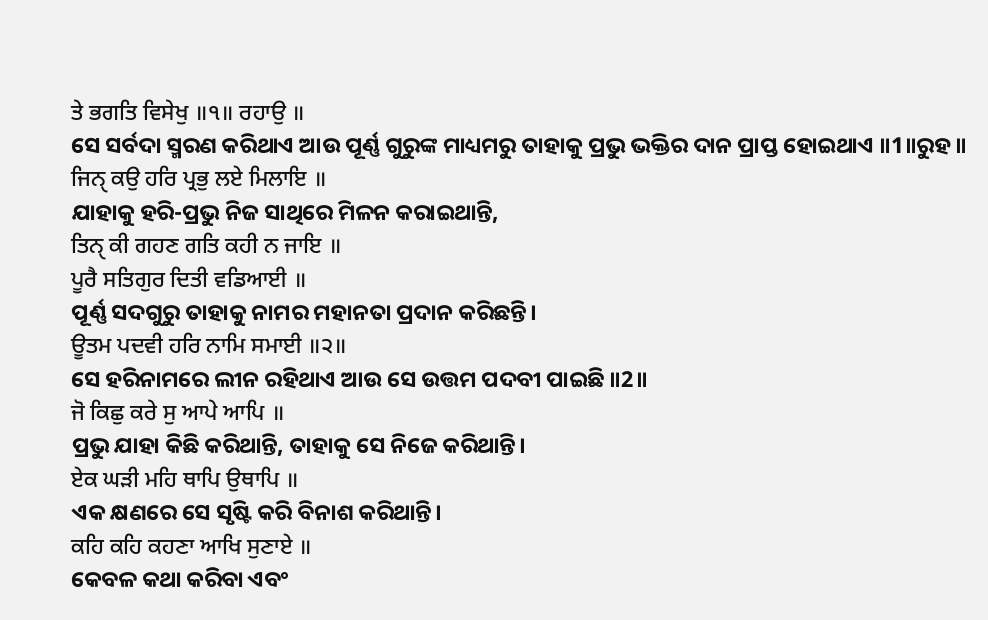ਤੇ ਭਗਤਿ ਵਿਸੇਖੁ ॥੧॥ ਰਹਾਉ ॥
ସେ ସର୍ବଦା ସ୍ମରଣ କରିଥାଏ ଆଉ ପୂର୍ଣ୍ଣ ଗୁରୁଙ୍କ ମାଧ୍ୟମରୁ ତାହାକୁ ପ୍ରଭୁ ଭକ୍ତିର ଦାନ ପ୍ରାପ୍ତ ହୋଇଥାଏ ॥1॥ରୁହ॥
ਜਿਨੑ ਕਉ ਹਰਿ ਪ੍ਰਭੁ ਲਏ ਮਿਲਾਇ ॥
ଯାହାକୁ ହରି-ପ୍ରଭୁ ନିଜ ସାଥିରେ ମିଳନ କରାଇଥାନ୍ତି,
ਤਿਨੑ ਕੀ ਗਹਣ ਗਤਿ ਕਹੀ ਨ ਜਾਇ ॥
ਪੂਰੈ ਸਤਿਗੁਰ ਦਿਤੀ ਵਡਿਆਈ ॥
ପୂର୍ଣ୍ଣ ସଦଗୁରୁ ତାହାକୁ ନାମର ମହାନତା ପ୍ରଦାନ କରିଛନ୍ତି।
ਊਤਮ ਪਦਵੀ ਹਰਿ ਨਾਮਿ ਸਮਾਈ ॥੨॥
ସେ ହରିନାମରେ ଲୀନ ରହିଥାଏ ଆଉ ସେ ଉତ୍ତମ ପଦବୀ ପାଇଛି ॥2॥
ਜੋ ਕਿਛੁ ਕਰੇ ਸੁ ਆਪੇ ਆਪਿ ॥
ପ୍ରଭୁ ଯାହା କିଛି କରିଥାନ୍ତି, ତାହାକୁ ସେ ନିଜେ କରିଥାନ୍ତି।
ਏਕ ਘੜੀ ਮਹਿ ਥਾਪਿ ਉਥਾਪਿ ॥
ଏକ କ୍ଷଣରେ ସେ ସୃଷ୍ଟି କରି ବିନାଶ କରିଥାନ୍ତି।
ਕਹਿ ਕਹਿ ਕਹਣਾ ਆਖਿ ਸੁਣਾਏ ॥
କେବଳ କଥା କରିବା ଏବଂ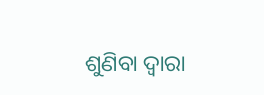ଶୁଣିବା ଦ୍ଵାରା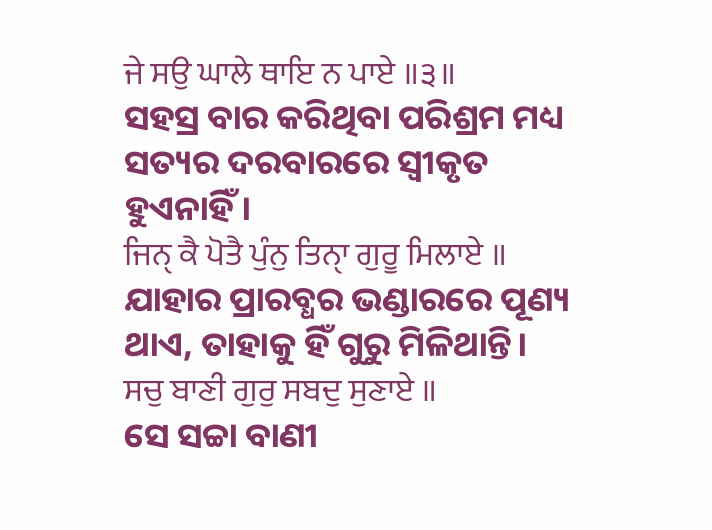ਜੇ ਸਉ ਘਾਲੇ ਥਾਇ ਨ ਪਾਏ ॥੩॥
ସହସ୍ର ବାର କରିଥିବା ପରିଶ୍ରମ ମଧ୍ୟ ସତ୍ୟର ଦରବାରରେ ସ୍ଵୀକୃତ ହୁଏନାହିଁ।
ਜਿਨੑ ਕੈ ਪੋਤੈ ਪੁੰਨੁ ਤਿਨੑਾ ਗੁਰੂ ਮਿਲਾਏ ॥
ଯାହାର ପ୍ରାରବ୍ଧର ଭଣ୍ଡାରରେ ପୂଣ୍ୟ ଥାଏ, ତାହାକୁ ହିଁ ଗୁରୁ ମିଳିଥାନ୍ତି।
ਸਚੁ ਬਾਣੀ ਗੁਰੁ ਸਬਦੁ ਸੁਣਾਏ ॥
ସେ ସଚ୍ଚା ବାଣୀ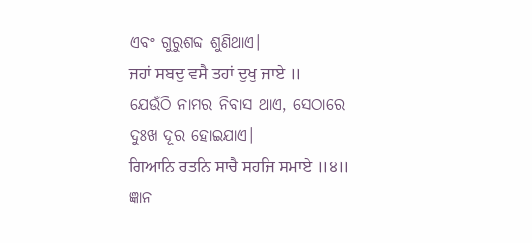ଏବଂ ଗୁରୁଶବ୍ଦ ଶୁଣିଥାଏ।
ਜਹਾਂ ਸਬਦੁ ਵਸੈ ਤਹਾਂ ਦੁਖੁ ਜਾਏ ॥
ଯେଉଁଠି ନାମର ନିବାସ ଥାଏ, ସେଠାରେ ଦୁଃଖ ଦୂର ହୋଇଯାଏ।
ਗਿਆਨਿ ਰਤਨਿ ਸਾਚੈ ਸਹਜਿ ਸਮਾਏ ॥੪॥
ଜ୍ଞାନ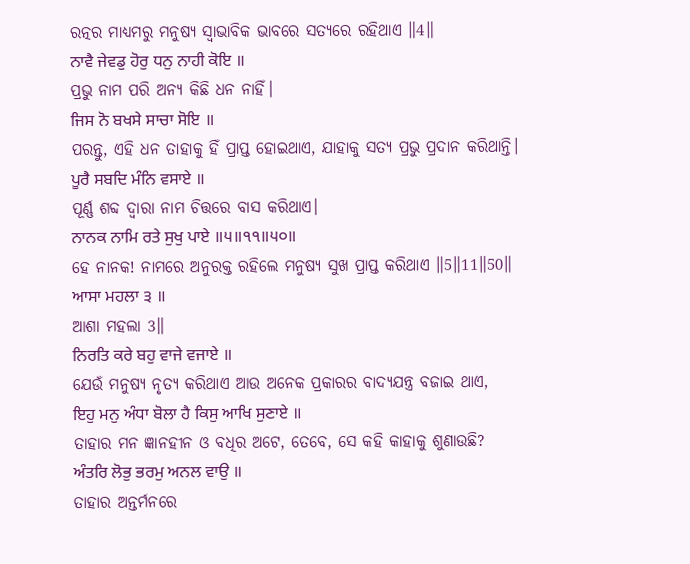ରତ୍ନର ମାଧ୍ୟମରୁ ମନୁଷ୍ୟ ସ୍ଵାଭାବିକ ଭାବରେ ସତ୍ୟରେ ରହିଥାଏ ॥4॥
ਨਾਵੈ ਜੇਵਡੁ ਹੋਰੁ ਧਨੁ ਨਾਹੀ ਕੋਇ ॥
ପ୍ରଭୁ ନାମ ପରି ଅନ୍ୟ କିଛି ଧନ ନାହିଁ।
ਜਿਸ ਨੋ ਬਖਸੇ ਸਾਚਾ ਸੋਇ ॥
ପରନ୍ତୁ, ଏହି ଧନ ତାହାକୁ ହିଁ ପ୍ରାପ୍ତ ହୋଇଥାଏ, ଯାହାକୁ ସତ୍ୟ ପ୍ରଭୁ ପ୍ରଦାନ କରିଥାନ୍ତି।
ਪੂਰੈ ਸਬਦਿ ਮੰਨਿ ਵਸਾਏ ॥
ପୂର୍ଣ୍ଣ ଶବ୍ଦ ଦ୍ଵାରା ନାମ ଚିତ୍ତରେ ବାସ କରିଥାଏ।
ਨਾਨਕ ਨਾਮਿ ਰਤੇ ਸੁਖੁ ਪਾਏ ॥੫॥੧੧॥੫੦॥
ହେ ନାନକ! ନାମରେ ଅନୁରକ୍ତ ରହିଲେ ମନୁଷ୍ୟ ସୁଖ ପ୍ରାପ୍ତ କରିଥାଏ ॥5॥11॥50॥
ਆਸਾ ਮਹਲਾ ੩ ॥
ଆଶା ମହଲା 3॥
ਨਿਰਤਿ ਕਰੇ ਬਹੁ ਵਾਜੇ ਵਜਾਏ ॥
ଯେଉଁ ମନୁଷ୍ୟ ନୃତ୍ୟ କରିଥାଏ ଆଉ ଅନେକ ପ୍ରକାରର ବାଦ୍ୟଯନ୍ତ୍ର ବଜାଇ ଥାଏ,
ਇਹੁ ਮਨੁ ਅੰਧਾ ਬੋਲਾ ਹੈ ਕਿਸੁ ਆਖਿ ਸੁਣਾਏ ॥
ତାହାର ମନ ଜ୍ଞାନହୀନ ଓ ବଧିର ଅଟେ, ତେବେ, ସେ କହି କାହାକୁ ଶୁଣାଉଛି?
ਅੰਤਰਿ ਲੋਭੁ ਭਰਮੁ ਅਨਲ ਵਾਉ ॥
ତାହାର ଅନ୍ତର୍ମନରେ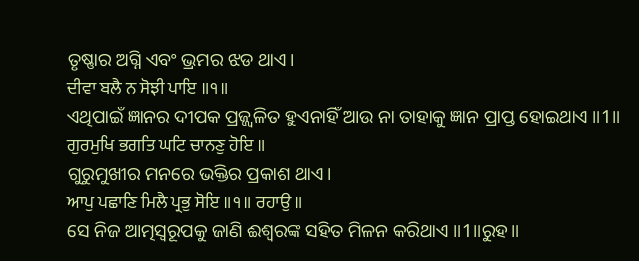ତୃଷ୍ଣାର ଅଗ୍ନି ଏବଂ ଭ୍ରମର ଝଡ ଥାଏ।
ਦੀਵਾ ਬਲੈ ਨ ਸੋਝੀ ਪਾਇ ॥੧॥
ଏଥିପାଇଁ ଜ୍ଞାନର ଦୀପକ ପ୍ରଜ୍ଜ୍ଵଳିତ ହୁଏନାହିଁ ଆଉ ନା ତାହାକୁ ଜ୍ଞାନ ପ୍ରାପ୍ତ ହୋଇଥାଏ ॥1॥
ਗੁਰਮੁਖਿ ਭਗਤਿ ਘਟਿ ਚਾਨਣੁ ਹੋਇ ॥
ଗୁରୁମୁଖୀର ମନରେ ଭକ୍ତିର ପ୍ରକାଶ ଥାଏ।
ਆਪੁ ਪਛਾਣਿ ਮਿਲੈ ਪ੍ਰਭੁ ਸੋਇ ॥੧॥ ਰਹਾਉ ॥
ସେ ନିଜ ଆତ୍ମସ୍ଵରୂପକୁ ଜାଣି ଈଶ୍ଵରଙ୍କ ସହିତ ମିଳନ କରିଥାଏ ॥1॥ରୁହ॥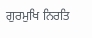ਗੁਰਮੁਖਿ ਨਿਰਤਿ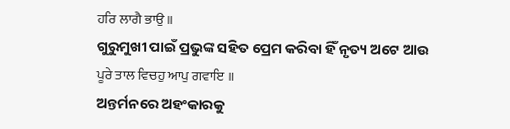ਹਰਿ ਲਾਗੈ ਭਾਉ ॥
ଗୁରୁମୁଖୀ ପାଇଁ ପ୍ରଭୁଙ୍କ ସହିତ ପ୍ରେମ କରିବା ହିଁ ନୃତ୍ୟ ଅଟେ ଆଉ
ਪੂਰੇ ਤਾਲ ਵਿਚਹੁ ਆਪੁ ਗਵਾਇ ॥
ଅନ୍ତର୍ମନରେ ଅହଂକାରକୁ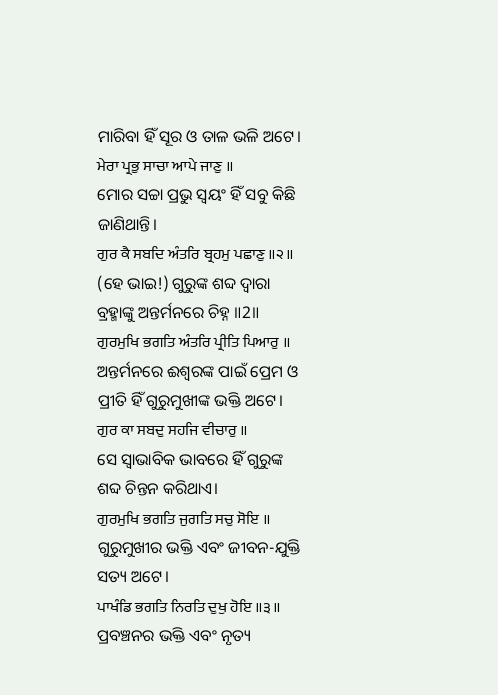ମାରିବା ହିଁ ସୂର ଓ ତାଳ ଭଳି ଅଟେ।
ਮੇਰਾ ਪ੍ਰਭੁ ਸਾਚਾ ਆਪੇ ਜਾਣੁ ॥
ମୋର ସଚ୍ଚା ପ୍ରଭୁ ସ୍ଵୟଂ ହିଁ ସବୁ କିଛି ଜାଣିଥାନ୍ତି।
ਗੁਰ ਕੈ ਸਬਦਿ ਅੰਤਰਿ ਬ੍ਰਹਮੁ ਪਛਾਣੁ ॥੨॥
(ହେ ଭାଇ!) ଗୁରୁଙ୍କ ଶବ୍ଦ ଦ୍ଵାରା ବ୍ରହ୍ମାଙ୍କୁ ଅନ୍ତର୍ମନରେ ଚିହ୍ନ ॥2॥
ਗੁਰਮੁਖਿ ਭਗਤਿ ਅੰਤਰਿ ਪ੍ਰੀਤਿ ਪਿਆਰੁ ॥
ଅନ୍ତର୍ମନରେ ଈଶ୍ଵରଙ୍କ ପାଇଁ ପ୍ରେମ ଓ ପ୍ରୀତି ହିଁ ଗୁରୁମୁଖୀଙ୍କ ଭକ୍ତି ଅଟେ।
ਗੁਰ ਕਾ ਸਬਦੁ ਸਹਜਿ ਵੀਚਾਰੁ ॥
ସେ ସ୍ଵାଭାବିକ ଭାବରେ ହିଁ ଗୁରୁଙ୍କ ଶବ୍ଦ ଚିନ୍ତନ କରିଥାଏ।
ਗੁਰਮੁਖਿ ਭਗਤਿ ਜੁਗਤਿ ਸਚੁ ਸੋਇ ॥
ଗୁରୁମୁଖୀର ଭକ୍ତି ଏବଂ ଜୀବନ-ଯୁକ୍ତି ସତ୍ୟ ଅଟେ।
ਪਾਖੰਡਿ ਭਗਤਿ ਨਿਰਤਿ ਦੁਖੁ ਹੋਇ ॥੩॥
ପ୍ରବଞ୍ଚନର ଭକ୍ତି ଏବଂ ନୃତ୍ୟ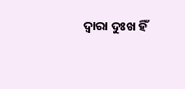ଦ୍ଵାରା ଦୁଃଖ ହିଁ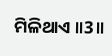ମିଳିଥାଏ ॥3॥